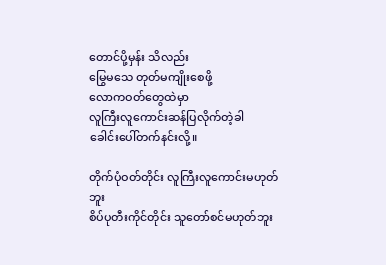တောင်ပို့မှန်း သိလည်း
မြွေမသေ တုတ်မကျိုးစေဖို့
လောကဝတ်တွေထဲမှာ
လူကြီးလူကောင်းဆန်ပြလိုက်တဲ့ခါ
ခေါင်းပေါ်တက်နင်းလို့။

တိုက်ပုံဝတ်တိုင်း လူကြီးလူကောင်းမဟုတ်ဘူး
စိပ်ပုတီးကိုင်တိုင်း သူတော်စင်မဟုတ်ဘူး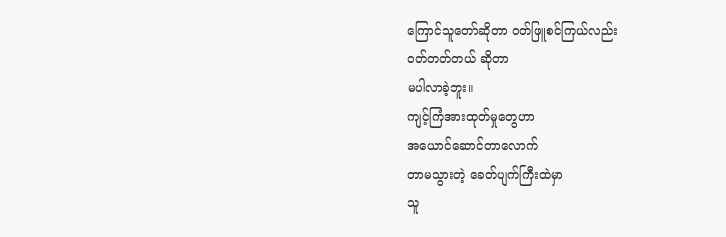ကြောင်သူတော်ဆိုတာ ဝတ်ဖြူစင်ကြယ်လည်း
ဝတ်တတ်တယ် ဆိုတာ
မပါလာခဲ့ဘူး။
ကျင့်ကြံအားထုတ်မှုတွေဟာ
အယောင်ဆောင်တာလောက်
တာမသွားတဲ့ ခေတ်ပျက်ကြီးထဲမှာ
သူ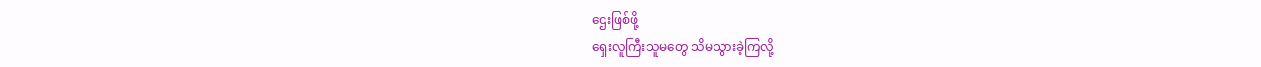ဌေးဖြစ်ဖို့
ရှေးလူကြီးသူမတွေ သိမသွားခဲ့ကြလို့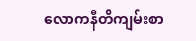လောကနီတိကျမ်းစာ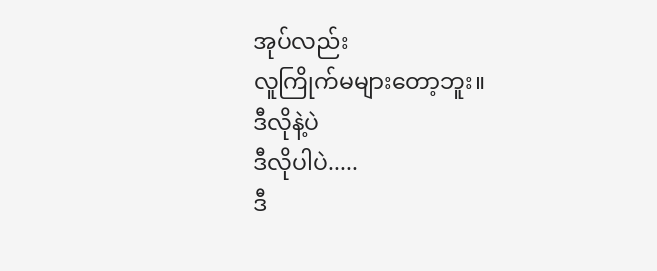အုပ်လည်း
လူကြိုက်မများတော့ဘူး။
ဒီလိုနဲ့ပဲ
ဒီလိုပါပဲ.....
ဒီ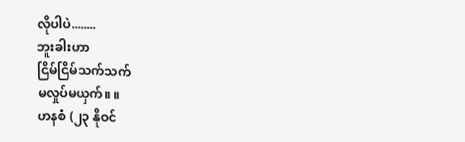လိုပါပဲ........
ဘူးခါးဟာ
ငြိမ်ငြိမ်သက်သက်
မလှုပ်မယှက်။ ။
ဟနစံ (၂၃ နိုဝင်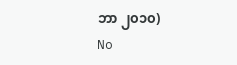ဘာ ၂၀၁၀)
No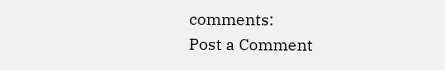comments:
Post a Comment